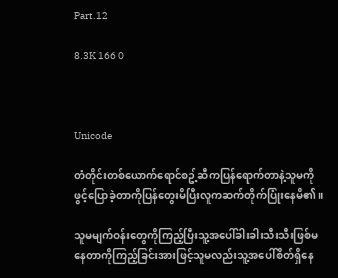Part.12

8.3K 166 0



Unicode

တံတိုင်းတစ်ယောက်ရောင်စဥ့်ဆီကပြန်ရောက်တာနဲ့သူမကိုဖွင့်ပြောခဲ့တာကိုပြန်တွေးမိပြီးလူကဆက်တိုက်ပြုံးနေမိ၏။

သူမမျက်ဝန်းတွေကိုကြည့်ပြီးသူ့အပေါ်ခါးခါးသီးသီးဖြစ်မနေတာကိုကြည့်ခြင်းအားဖြင့်သူမလည်းသူ့အပေါ်စိတ်ရှိနေ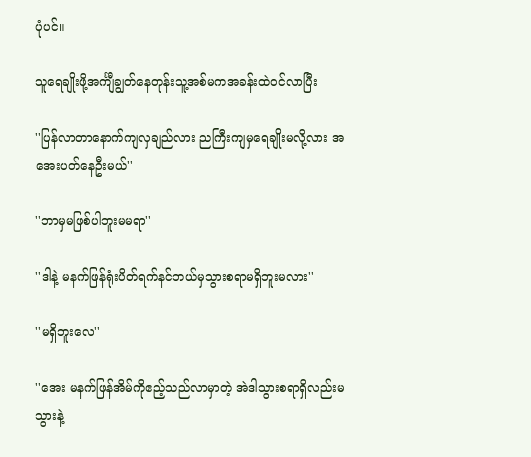ပုံပင်။

သူရေချိုးဖို့အင်္ကျီချွတ်နေတုန်းသူ့အစ်မကအခန်းထဲဝင်လာပြီး

''ပြန်လာတာနောက်ကျလှချည်လား ညကြီးကျမှရေချိုးမလို့လား အအေးပတ်နေဦးမယ်''

''ဘာမှမဖြစ်ပါဘူးမမရာ''

''ဒါနဲ့ မနက်ဖြန်ရုံးပိတ်ရက်နင်ဘယ်မှသွားစရာမရှိဘူးမလား''

''မရှိဘူးလေ''

''အေး မနက်ဖြန်အိမ်ကိုဧည့်သည်လာမှာတဲ့ အဲဒါသွားစရာရှိလည်းမသွားနဲ့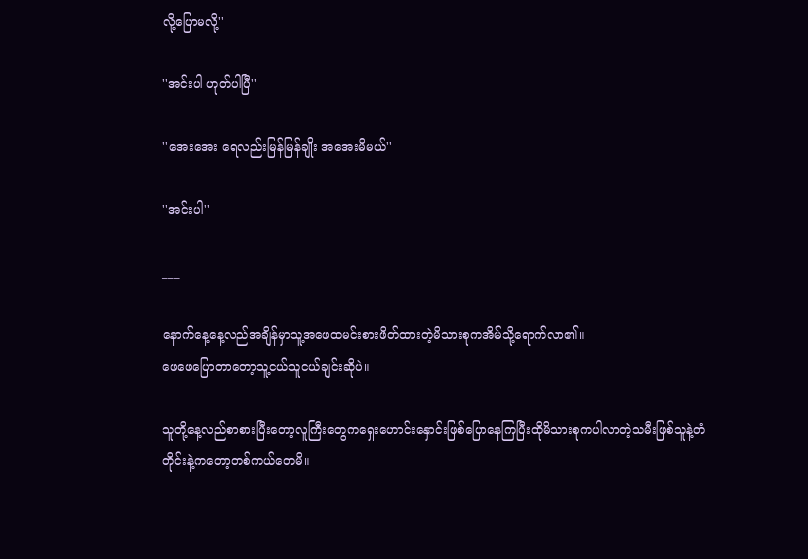လို့ပြောမလို့''

''အင်းပါ ဟုတ်ပါပြီ''

''အေးအေး ရေလည်းမြန်မြန်ချိုး အအေးမိမယ်''

''အင်းပါ''

___

နောက်နေ့နေ့လည်အချိန်မှာသူ့အဖေထမင်းစားဖိတ်ထားတဲ့မိသားစုကအိမ်သို့ရောက်လာ၏။
ဖေဖေပြောတာတော့သူ့ငယ်သူငယ်ချင်းဆိုပဲ။

သူတို့နေ့လည်စာစားပြီးတော့လူကြီးတွေကရှေးဟောင်းနှောင်းဖြစ်ပြောနေကြပြီးထိုမိသားစုကပါလာတဲ့သမီးဖြစ်သူနဲ့တံတိုင်းနဲ့ကတော့တစ်ကယ်တေမိ။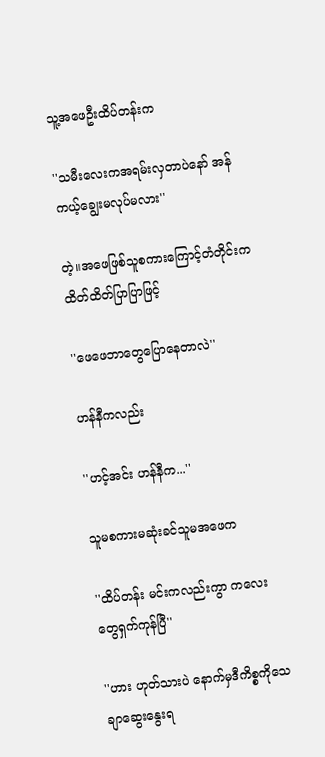သူ့အဖေဦးထိပ်တန်းက

''သမီးလေးကအရမ်းလှတာပဲနော် အန်ကယ့်ချွေးမလုပ်မလား''

တဲ့။အဖေဖြစ်သူစကားကြောင့်တံတိုင်းကထိတ်ထိတ်ပြာပြာဖြင့်

''ဖေဖေဘာတွေပြောနေတာလဲ''

ဟန်နီကလည်း

''ဟင့်အင်း ဟန်နီက...''

သူမစကားမဆုံးခင်သူမအဖေက

''ထိပ်တန်း မင်းကလည်းကွာ ကလေးတွေရှက်ကုန်ပြီ''

''ဟား ဟုတ်သားပဲ နောက်မှဒီကိစ္စကိုသေချာဆွေးနွေးရ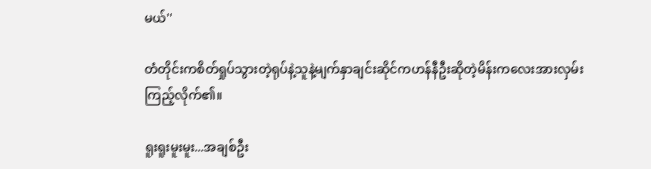မယ်''

တံတိုင်းကစိတ်ရှုပ်သွားတဲ့ရုပ်နဲ့သူနဲ့မျက်နှာချင်းဆိုင်ကဟန်နီဦးဆိုတဲ့မိန်းကလေးအားလှမ်းကြည့်လိုက်၏။

ရူးရူးမူးမူး...အချစ်ဦး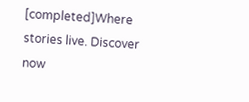[completed]Where stories live. Discover now